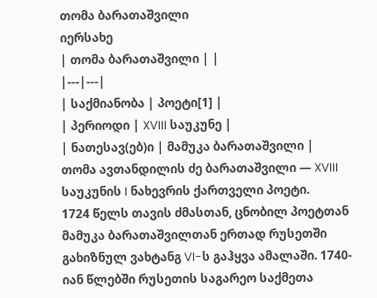თომა ბარათაშვილი
იერსახე
| თომა ბარათაშვილი | |
|---|---|
| საქმიანობა | პოეტი[1] |
| პერიოდი | XVIII საუკუნე |
| ნათესავ(ებ)ი | მამუკა ბარათაშვილი |
თომა ავთანდილის ძე ბარათაშვილი — XVIII საუკუნის I ნახევრის ქართველი პოეტი.
1724 წელს თავის ძმასთან, ცნობილ პოეტთან მამუკა ბარათაშვილთან ერთად რუსეთში გახიზნულ ვახტანგ VI-ს გაჰყვა ამალაში. 1740-იან წლებში რუსეთის საგარეო საქმეთა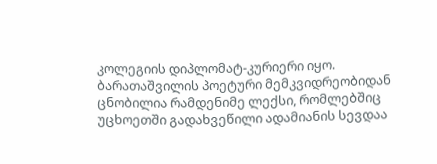კოლეგიის დიპლომატ-კურიერი იყო. ბარათაშვილის პოეტური მემკვიდრეობიდან ცნობილია რამდენიმე ლექსი, რომლებშიც უცხოეთში გადახვეწილი ადამიანის სევდაა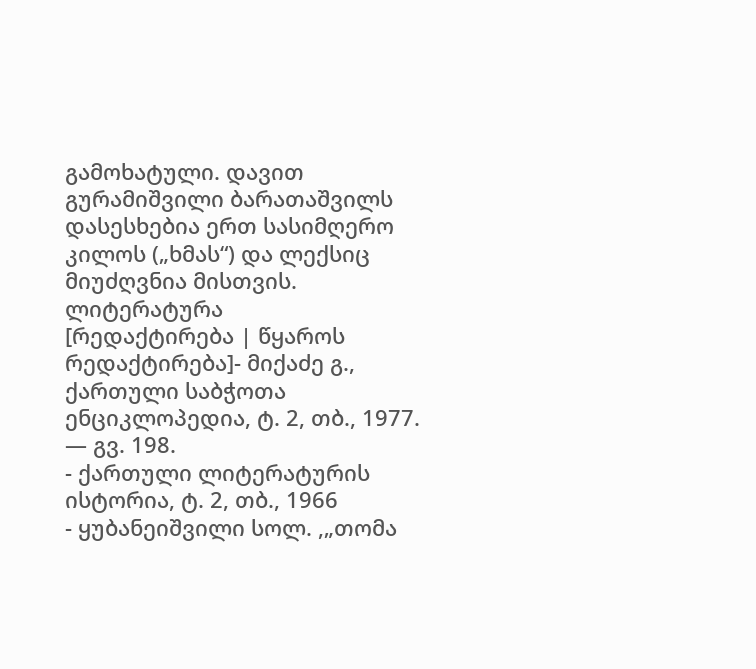გამოხატული. დავით გურამიშვილი ბარათაშვილს დასესხებია ერთ სასიმღერო კილოს („ხმას“) და ლექსიც მიუძღვნია მისთვის.
ლიტერატურა
[რედაქტირება | წყაროს რედაქტირება]- მიქაძე გ., ქართული საბჭოთა ენციკლოპედია, ტ. 2, თბ., 1977. — გვ. 198.
- ქართული ლიტერატურის ისტორია, ტ. 2, თბ., 1966
- ყუბანეიშვილი სოლ. ,„თომა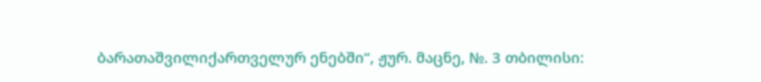ბარათაშვილიქართველურ ენებში“, ჟურ. მაცნე, №. 3 თბილისი: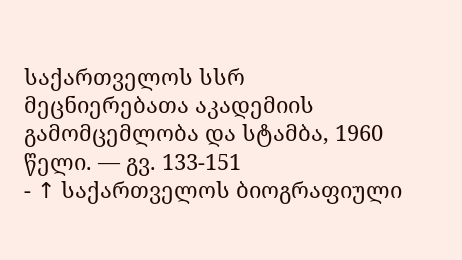საქართველოს სსრ მეცნიერებათა აკადემიის გამომცემლობა და სტამბა, 1960 წელი. — გვ. 133-151
- ↑ საქართველოს ბიოგრაფიული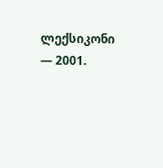ლექსიკონი — 2001.